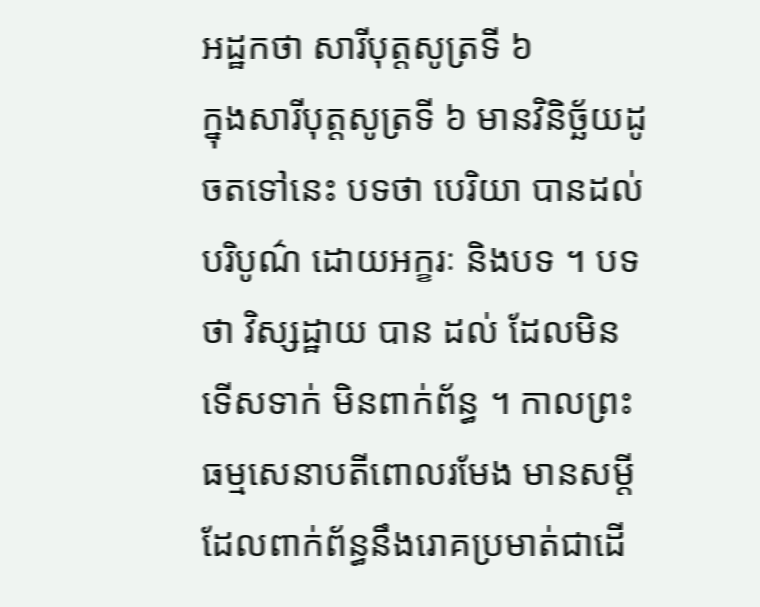អដ្ឋកថា សារីបុត្តសូត្រទី ៦
ក្នុងសារីបុត្តសូត្រទី ៦ មានវិនិច្ឆ័យដូចតទៅនេះ បទថា បេរិយា បានដល់ បរិបូណ៌ ដោយអក្ខរៈ និងបទ ។ បទថា វិស្សដ្ឋាយ បាន ដល់ ដែលមិនទើសទាក់ មិនពាក់ព័ន្ធ ។ កាលព្រះធម្មសេនាបតីពោលរមែង មានសម្តីដែលពាក់ព័ន្ធនឹងរោគប្រមាត់ជាដើ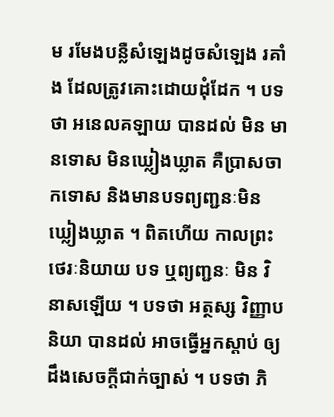ម រមែងបន្លឺសំឡេងដូចសំឡេង រគាំង ដែលត្រូវគោះដោយដុំដែក ។ បទថា អនេលគឡាយ បានដល់ មិន មានទោស មិនឃ្លៀងឃ្លាត គឺប្រាសចាកទោស និងមានបទព្យញ្ជនៈមិន ឃ្លៀងឃ្លាត ។ ពិតហើយ កាលព្រះថេរៈនិយាយ បទ ឬព្យញ្ជនៈ មិន វិនាសឡើយ ។ បទថា អត្ថស្ស វិញ្ញាបនិយា បានដល់ អាចធ្វើអ្នកស្តាប់ ឲ្យដឹងសេចក្តីជាក់ច្បាស់ ។ បទថា ភិ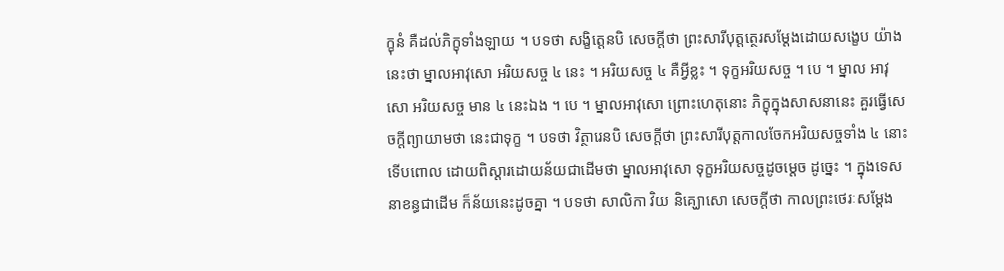ក្ខុនំ គឺដល់ភិក្ខុទាំងឡាយ ។ បទថា សង្ខិត្តេនបិ សេចក្តីថា ព្រះសារីបុត្តត្ថេរសម្តែងដោយសង្ខេប យ៉ាងនេះថា ម្នាលអាវុសោ អរិយសច្ច ៤ នេះ ។ អរិយសច្ច ៤ គឺអ្វីខ្លះ ។ ទុក្ខអរិយសច្ច ។ បេ ។ ម្នាល អាវុសោ អរិយសច្ច មាន ៤ នេះឯង ។ បេ ។ ម្នាលអាវុសោ ព្រោះហេតុនោះ ភិក្ខុក្នុងសាសនានេះ គួរធ្វើសេចក្តីព្យាយាមថា នេះជាទុក្ខ ។ បទថា វិត្ថារេនបិ សេចក្តីថា ព្រះសារីបុត្តកាលចែកអរិយសច្ចទាំង ៤ នោះ ទើបពោល ដោយពិស្តារដោយន័យជាដើមថា ម្នាលអាវុសោ ទុក្ខអរិយសច្ចដូចម្តេច ដូច្នេះ ។ ក្នុងទេសនាខន្ធជាដើម ក៏ន័យនេះដូចគ្នា ។ បទថា សាលិកា វិយ និគ្ឃោសោ សេចក្តីថា កាលព្រះថេរៈសម្តែង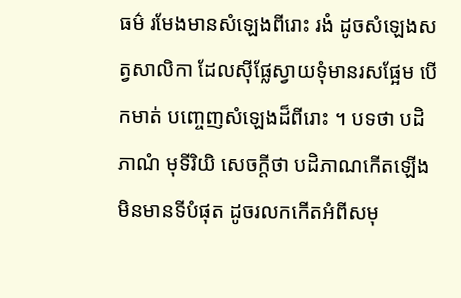ធម៌ រមែងមានសំឡេងពីរោះ រងំ ដូចសំឡេងសត្វសាលិកា ដែលស៊ីផ្លែស្វាយទុំមានរសផ្អែម បើកមាត់ បញ្ចេញសំឡេងដ៏ពីរោះ ។ បទថា បដិភាណំ មុទីរិយិ សេចក្តីថា បដិភាណកើតឡើង មិនមានទីបំផុត ដូចរលកកើតអំពីសមុ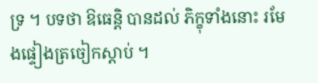ទ្រ ។ បទថា ឱធេន្តិ បានដល់ ភិក្ខុទាំងនោះ រមែងផ្ទៀងត្រចៀកស្តាប់ ។